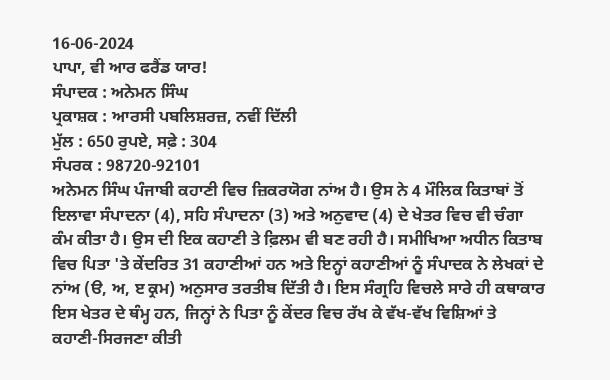16-06-2024
ਪਾਪਾ, ਵੀ ਆਰ ਫਰੈਂਡ ਯਾਰ!
ਸੰਪਾਦਕ : ਅਨੇਮਨ ਸਿੰਘ
ਪ੍ਰਕਾਸ਼ਕ : ਆਰਸੀ ਪਬਲਿਸ਼ਰਜ਼, ਨਵੀਂ ਦਿੱਲੀ
ਮੁੱਲ : 650 ਰੁਪਏ, ਸਫ਼ੇ : 304
ਸੰਪਰਕ : 98720-92101
ਅਨੇਮਨ ਸਿੰਘ ਪੰਜਾਬੀ ਕਹਾਣੀ ਵਿਚ ਜ਼ਿਕਰਯੋਗ ਨਾਂਅ ਹੈ। ਉਸ ਨੇ 4 ਮੌਲਿਕ ਕਿਤਾਬਾਂ ਤੋਂ ਇਲਾਵਾ ਸੰਪਾਦਨਾ (4), ਸਹਿ ਸੰਪਾਦਨਾ (3) ਅਤੇ ਅਨੁਵਾਦ (4) ਦੇ ਖੇਤਰ ਵਿਚ ਵੀ ਚੰਗਾ ਕੰਮ ਕੀਤਾ ਹੈ। ਉਸ ਦੀ ਇਕ ਕਹਾਣੀ ਤੇ ਫ਼ਿਲਮ ਵੀ ਬਣ ਰਹੀ ਹੈ। ਸਮੀਖਿਆ ਅਧੀਨ ਕਿਤਾਬ ਵਿਚ ਪਿਤਾ 'ਤੇ ਕੇਂਦਰਿਤ 31 ਕਹਾਣੀਆਂ ਹਨ ਅਤੇ ਇਨ੍ਹਾਂ ਕਹਾਣੀਆਂ ਨੂੰ ਸੰਪਾਦਕ ਨੇ ਲੇਖਕਾਂ ਦੇ ਨਾਂਅ (ੳ, ਅ, ੲ ਕ੍ਰਮ) ਅਨੁਸਾਰ ਤਰਤੀਬ ਦਿੱਤੀ ਹੈ। ਇਸ ਸੰਗ੍ਰਹਿ ਵਿਚਲੇ ਸਾਰੇ ਹੀ ਕਥਾਕਾਰ ਇਸ ਖੇਤਰ ਦੇ ਥੰਮ੍ਹ ਹਨ, ਜਿਨ੍ਹਾਂ ਨੇ ਪਿਤਾ ਨੂੰ ਕੇਂਦਰ ਵਿਚ ਰੱਖ ਕੇ ਵੱਖ-ਵੱਖ ਵਿਸ਼ਿਆਂ ਤੇ ਕਹਾਣੀ-ਸਿਰਜਣਾ ਕੀਤੀ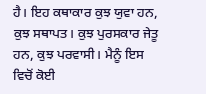ਹੈ। ਇਹ ਕਥਾਕਾਰ ਕੁਝ ਯੁਵਾ ਹਨ, ਕੁਝ ਸਥਾਪਤ। ਕੁਝ ਪੁਰਸਕਾਰ ਜੇਤੂ ਹਨ, ਕੁਝ ਪਰਵਾਸੀ। ਮੈਨੂੰ ਇਸ ਵਿਚੋਂ ਕੋਈ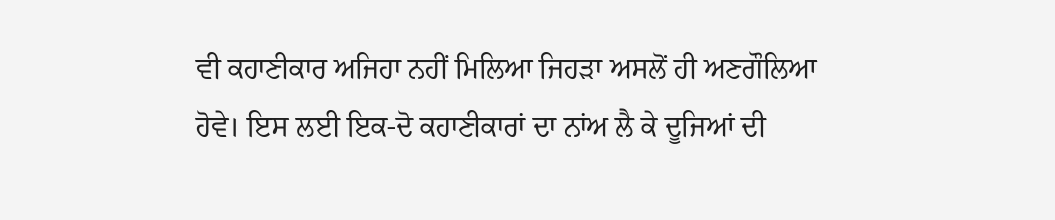ਵੀ ਕਹਾਣੀਕਾਰ ਅਜਿਹਾ ਨਹੀਂ ਮਿਲਿਆ ਜਿਹੜਾ ਅਸਲੋਂ ਹੀ ਅਣਗੌਲਿਆ ਹੋਵੇ। ਇਸ ਲਈ ਇਕ-ਦੋ ਕਹਾਣੀਕਾਰਾਂ ਦਾ ਨਾਂਅ ਲੈ ਕੇ ਦੂਜਿਆਂ ਦੀ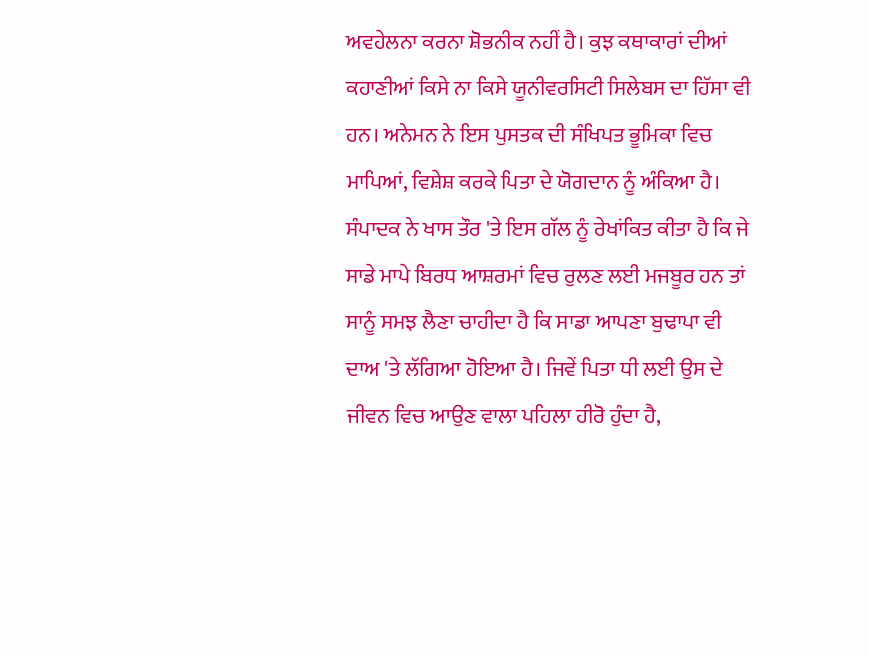ਅਵਹੇਲਨਾ ਕਰਨਾ ਸ਼ੋਭਨੀਕ ਨਹੀਂ ਹੈ। ਕੁਝ ਕਥਾਕਾਰਾਂ ਦੀਆਂ ਕਹਾਣੀਆਂ ਕਿਸੇ ਨਾ ਕਿਸੇ ਯੂਨੀਵਰਸਿਟੀ ਸਿਲੇਬਸ ਦਾ ਹਿੱਸਾ ਵੀ ਹਨ। ਅਨੇਮਨ ਨੇ ਇਸ ਪੁਸਤਕ ਦੀ ਸੰਖਿਪਤ ਭੂਮਿਕਾ ਵਿਚ ਮਾਪਿਆਂ, ਵਿਸ਼ੇਸ਼ ਕਰਕੇ ਪਿਤਾ ਦੇ ਯੋਗਦਾਨ ਨੂੰ ਅੰਕਿਆ ਹੈ। ਸੰਪਾਦਕ ਨੇ ਖਾਸ ਤੌਰ 'ਤੇ ਇਸ ਗੱਲ ਨੂੰ ਰੇਖਾਂਕਿਤ ਕੀਤਾ ਹੈ ਕਿ ਜੇ ਸਾਡੇ ਮਾਪੇ ਬਿਰਧ ਆਸ਼ਰਮਾਂ ਵਿਚ ਰੁਲਣ ਲਈ ਮਜਬੂਰ ਹਨ ਤਾਂ ਸਾਨੂੰ ਸਮਝ ਲੈਣਾ ਚਾਹੀਦਾ ਹੈ ਕਿ ਸਾਡਾ ਆਪਣਾ ਬੁਢਾਪਾ ਵੀ ਦਾਅ 'ਤੇ ਲੱਗਿਆ ਹੋਇਆ ਹੈ। ਜਿਵੇਂ ਪਿਤਾ ਧੀ ਲਈ ਉਸ ਦੇ ਜੀਵਨ ਵਿਚ ਆਉਣ ਵਾਲਾ ਪਹਿਲਾ ਹੀਰੋ ਹੁੰਦਾ ਹੈ,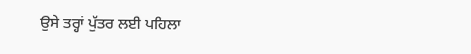ਉਸੇ ਤਰ੍ਹਾਂ ਪੁੱਤਰ ਲਈ ਪਹਿਲਾ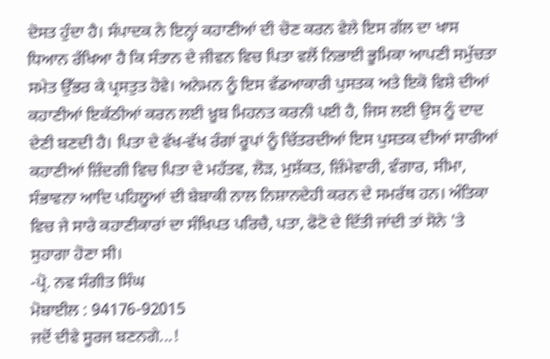ਦੋਸਤ ਹੁੰਦਾ ਹੈ। ਸੰਪਾਦਕ ਨੇ ਇਨ੍ਹਾਂ ਕਹਾਣੀਆਂ ਦੀ ਚੋਣ ਕਰਨ ਵੇਲੇ ਇਸ ਗੱਲ ਦਾ ਖਾਸ ਧਿਆਨ ਰੱਖਿਆ ਹੈ ਕਿ ਸੰਤਾਨ ਦੇ ਜੀਵਨ ਵਿਚ ਪਿਤਾ ਵਲੋਂ ਨਿਭਾਈ ਭੂਮਿਕਾ ਆਪਣੀ ਸਮੁੱਚਤਾ ਸਮੇਤ ਉੱਭਰ ਕੇ ਪ੍ਰਸਤੁਤ ਹੋਵੇ। ਅਨੇਮਨ ਨੂੰ ਇਸ ਵੱਡਆਕਾਰੀ ਪੁਸਤਕ ਅਤੇ ਇਕੋ ਵਿਸ਼ੇ ਦੀਆਂ ਕਹਾਣੀਆਂ ਇਕੱਠੀਆਂ ਕਰਨ ਲਈ ਖ਼ੂਬ ਮਿਹਨਤ ਕਰਨੀ ਪਈ ਹੈ, ਜਿਸ ਲਈ ਉਸ ਨੂੰ ਦਾਦ ਦੇਣੀ ਬਣਦੀ ਹੈ। ਪਿਤਾ ਦੇ ਵੱਖ-ਵੱਖ ਰੰਗਾਂ ਰੂਪਾਂ ਨੂੰ ਚਿੱਤਰਦੀਆਂ ਇਸ ਪੁਸਤਕ ਦੀਆਂ ਸਾਰੀਆਂ ਕਹਾਣੀਆਂ ਜ਼ਿੰਦਗੀ ਵਿਚ ਪਿਤਾ ਦੇ ਮਹੱਤਵ, ਲੋੜ, ਮੁਸ਼ੱਕਤ, ਜ਼ਿੰਮੇਵਾਰੀ, ਵੰਗਾਰ, ਸੀਮਾ, ਸੰਭਾਵਨਾ ਆਦਿ ਪਹਿਲੂਆਂ ਦੀ ਬੇਬਾਕੀ ਨਾਲ ਨਿਸ਼ਾਨਦੇਹੀ ਕਰਨ ਦੇ ਸਮਰੱਥ ਹਨ। ਅੰਤਿਕਾ ਵਿਚ ਜੇ ਸਾਰੇ ਕਹਾਣੀਕਾਰਾਂ ਦਾ ਸੰਖਿਪਤ ਪਰਿਚੈ, ਪਤਾ, ਫੋਟੋ ਦੇ ਦਿੱਤੀ ਜਾਂਦੀ ਤਾਂ ਸੋਨੇ 'ਤੇ ਸੁਹਾਗਾ ਹੋਣਾ ਸੀ।
-ਪ੍ਰੋ. ਨਵ ਸੰਗੀਤ ਸਿੰਘ
ਮੋਬਾਈਲ : 94176-92015
ਜਦੋਂ ਦੀਵੇ ਸੂਰਜ ਬਣਨਗੇ...!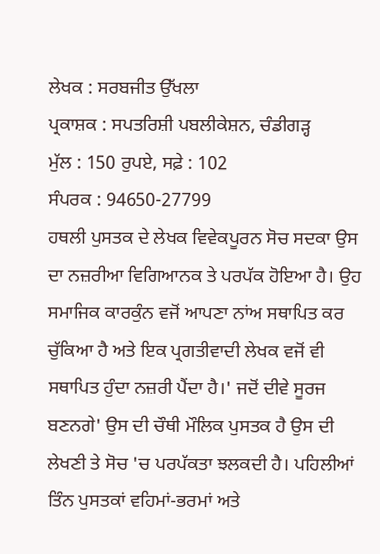ਲੇਖਕ : ਸਰਬਜੀਤ ਉੱਖਲਾ
ਪ੍ਰਕਾਸ਼ਕ : ਸਪਤਰਿਸ਼ੀ ਪਬਲੀਕੇਸ਼ਨ, ਚੰਡੀਗੜ੍ਹ
ਮੁੱਲ : 150 ਰੁਪਏ, ਸਫ਼ੇ : 102
ਸੰਪਰਕ : 94650-27799
ਹਥਲੀ ਪੁਸਤਕ ਦੇ ਲੇਖਕ ਵਿਵੇਕਪੂਰਨ ਸੋਚ ਸਦਕਾ ਉਸ ਦਾ ਨਜ਼ਰੀਆ ਵਿਗਿਆਨਕ ਤੇ ਪਰਪੱਕ ਹੋਇਆ ਹੈ। ਉਹ ਸਮਾਜਿਕ ਕਾਰਕੁੰਨ ਵਜੋਂ ਆਪਣਾ ਨਾਂਅ ਸਥਾਪਿਤ ਕਰ ਚੁੱਕਿਆ ਹੈ ਅਤੇ ਇਕ ਪ੍ਰਗਤੀਵਾਦੀ ਲੇਖਕ ਵਜੋਂ ਵੀ ਸਥਾਪਿਤ ਹੁੰਦਾ ਨਜ਼ਰੀ ਪੈਂਦਾ ਹੈ।' ਜਦੋਂ ਦੀਵੇ ਸੂਰਜ ਬਣਨਗੇ' ਉਸ ਦੀ ਚੌਥੀ ਮੌਲਿਕ ਪੁਸਤਕ ਹੈ ਉਸ ਦੀ ਲੇਖਣੀ ਤੇ ਸੋਚ 'ਚ ਪਰਪੱਕਤਾ ਝਲਕਦੀ ਹੈ। ਪਹਿਲੀਆਂ ਤਿੰਨ ਪੁਸਤਕਾਂ ਵਹਿਮਾਂ-ਭਰਮਾਂ ਅਤੇ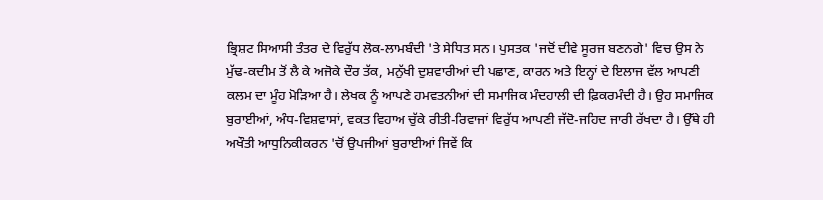ਭ੍ਰਿਸ਼ਟ ਸਿਆਸੀ ਤੰਤਰ ਦੇ ਵਿਰੁੱਧ ਲੋਕ-ਲਾਮਬੰਦੀ 'ਤੇ ਸੇਧਿਤ ਸਨ। ਪੁਸਤਕ 'ਜਦੋਂ ਦੀਵੇ ਸੂਰਜ ਬਣਨਗੇ' ਵਿਚ ਉਸ ਨੇ ਮੁੱਢ-ਕਦੀਮ ਤੋਂ ਲੈ ਕੇ ਅਜੋਕੇ ਦੌਰ ਤੱਕ, ਮਨੁੱਖੀ ਦੁਸ਼ਵਾਰੀਆਂ ਦੀ ਪਛਾਣ, ਕਾਰਨ ਅਤੇ ਇਨ੍ਹਾਂ ਦੇ ਇਲਾਜ ਵੱਲ ਆਪਣੀ ਕਲਮ ਦਾ ਮੂੰਹ ਮੋੜਿਆ ਹੈ। ਲੇਖਕ ਨੂੰ ਆਪਣੇ ਹਮਵਤਨੀਆਂ ਦੀ ਸਮਾਜਿਕ ਮੰਦਹਾਲੀ ਦੀ ਫ਼ਿਕਰਮੰਦੀ ਹੈ। ਉਹ ਸਮਾਜਿਕ ਬੁਰਾਈਆਂ, ਅੰਧ-ਵਿਸ਼ਵਾਸਾਂ, ਵਕਤ ਵਿਹਾਅ ਚੁੱਕੇ ਰੀਤੀ-ਰਿਵਾਜਾਂ ਵਿਰੁੱਧ ਆਪਣੀ ਜੱਦੋ-ਜਹਿਦ ਜਾਰੀ ਰੱਖਦਾ ਹੈ। ਉੱਥੇ ਹੀ ਅਖੌਤੀ ਆਧੁਨਿਕੀਕਰਨ 'ਚੋਂ ਉਪਜੀਆਂ ਬੁਰਾਈਆਂ ਜਿਵੇਂ ਕਿ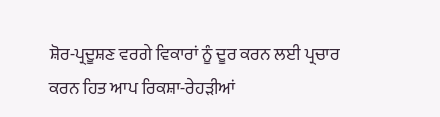ਸ਼ੋਰ-ਪ੍ਰਦੂਸ਼ਣ ਵਰਗੇ ਵਿਕਾਰਾਂ ਨੂੰ ਦੂਰ ਕਰਨ ਲਈ ਪ੍ਰਚਾਰ ਕਰਨ ਹਿਤ ਆਪ ਰਿਕਸ਼ਾ-ਰੇਹੜੀਆਂ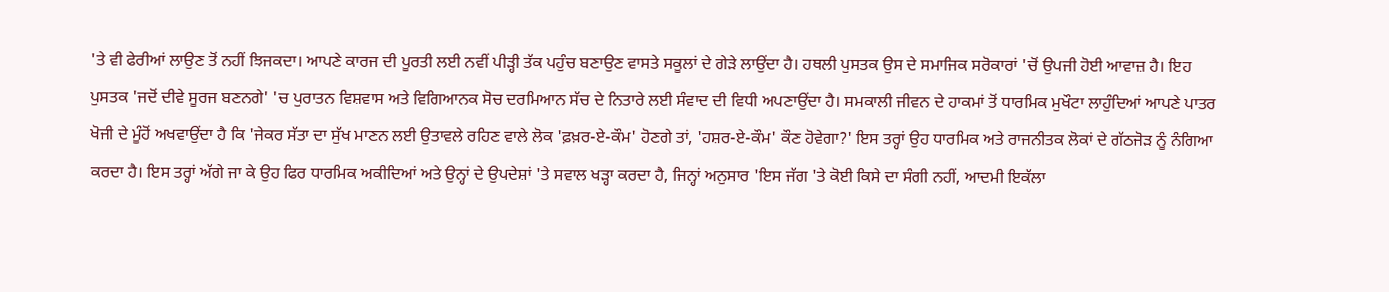'ਤੇ ਵੀ ਫੇਰੀਆਂ ਲਾਉਣ ਤੋਂ ਨਹੀਂ ਝਿਜਕਦਾ। ਆਪਣੇ ਕਾਰਜ ਦੀ ਪੂਰਤੀ ਲਈ ਨਵੀਂ ਪੀੜ੍ਹੀ ਤੱਕ ਪਹੁੰਚ ਬਣਾਉਣ ਵਾਸਤੇ ਸਕੂਲਾਂ ਦੇ ਗੇੜੇ ਲਾਉਂਦਾ ਹੈ। ਹਥਲੀ ਪੁਸਤਕ ਉਸ ਦੇ ਸਮਾਜਿਕ ਸਰੋਕਾਰਾਂ 'ਚੋਂ ਉਪਜੀ ਹੋਈ ਆਵਾਜ਼ ਹੈ। ਇਹ ਪੁਸਤਕ 'ਜਦੋਂ ਦੀਵੇ ਸੂਰਜ ਬਣਨਗੇ' 'ਚ ਪੁਰਾਤਨ ਵਿਸ਼ਵਾਸ ਅਤੇ ਵਿਗਿਆਨਕ ਸੋਚ ਦਰਮਿਆਨ ਸੱਚ ਦੇ ਨਿਤਾਰੇ ਲਈ ਸੰਵਾਦ ਦੀ ਵਿਧੀ ਅਪਣਾਉਂਦਾ ਹੈ। ਸਮਕਾਲੀ ਜੀਵਨ ਦੇ ਹਾਕਮਾਂ ਤੋਂ ਧਾਰਮਿਕ ਮੁਖੌਟਾ ਲਾਹੁੰਦਿਆਂ ਆਪਣੇ ਪਾਤਰ ਖੋਜੀ ਦੇ ਮੂੰਹੋਂ ਅਖਵਾਉਂਦਾ ਹੈ ਕਿ 'ਜੇਕਰ ਸੱਤਾ ਦਾ ਸੁੱਖ ਮਾਣਨ ਲਈ ਉਤਾਵਲੇ ਰਹਿਣ ਵਾਲੇ ਲੋਕ 'ਫ਼ਖ਼ਰ-ਏ-ਕੌਮ' ਹੋਣਗੇ ਤਾਂ, 'ਹਸ਼ਰ-ਏ-ਕੌਮ' ਕੌਣ ਹੋਵੇਗਾ?' ਇਸ ਤਰ੍ਹਾਂ ਉਹ ਧਾਰਮਿਕ ਅਤੇ ਰਾਜਨੀਤਕ ਲੋਕਾਂ ਦੇ ਗੱਠਜੋੜ ਨੂੰ ਨੰਗਿਆ ਕਰਦਾ ਹੈ। ਇਸ ਤਰ੍ਹਾਂ ਅੱਗੇ ਜਾ ਕੇ ਉਹ ਫਿਰ ਧਾਰਮਿਕ ਅਕੀਦਿਆਂ ਅਤੇ ਉਨ੍ਹਾਂ ਦੇ ਉਪਦੇਸ਼ਾਂ 'ਤੇ ਸਵਾਲ ਖੜ੍ਹਾ ਕਰਦਾ ਹੈ, ਜਿਨ੍ਹਾਂ ਅਨੁਸਾਰ 'ਇਸ ਜੱਗ 'ਤੇ ਕੋਈ ਕਿਸੇ ਦਾ ਸੰਗੀ ਨਹੀਂ, ਆਦਮੀ ਇਕੱਲਾ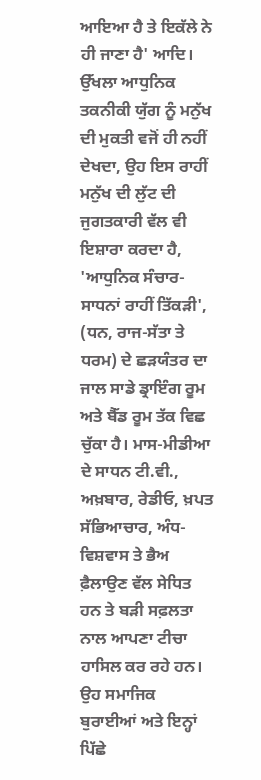ਆਇਆ ਹੈ ਤੇ ਇਕੱਲੇ ਨੇ ਹੀ ਜਾਣਾ ਹੈ' ਆਦਿ।
ਉੱਖਲਾ ਆਧੁਨਿਕ ਤਕਨੀਕੀ ਯੁੱਗ ਨੂੰ ਮਨੁੱਖ ਦੀ ਮੁਕਤੀ ਵਜੋਂ ਹੀ ਨਹੀਂ ਦੇਖਦਾ, ਉਹ ਇਸ ਰਾਹੀਂ ਮਨੁੱਖ ਦੀ ਲੁੱਟ ਦੀ ਜੁਗਤਕਾਰੀ ਵੱਲ ਵੀ ਇਸ਼ਾਰਾ ਕਰਦਾ ਹੈ, 'ਆਧੁਨਿਕ ਸੰਚਾਰ-ਸਾਧਨਾਂ ਰਾਹੀਂ ਤਿੱਕੜੀ', (ਧਨ, ਰਾਜ-ਸੱਤਾ ਤੇ ਧਰਮ) ਦੇ ਛੜਯੰਤਰ ਦਾ ਜਾਲ ਸਾਡੇ ਡ੍ਰਾਇੰਗ ਰੂਮ ਅਤੇ ਬੈੱਡ ਰੂਮ ਤੱਕ ਵਿਛ ਚੁੱਕਾ ਹੈ। ਮਾਸ-ਮੀਡੀਆ ਦੇ ਸਾਧਨ ਟੀ.ਵੀ., ਅਖ਼ਬਾਰ, ਰੇਡੀਓ, ਖ਼ਪਤ ਸੱਭਿਆਚਾਰ, ਅੰਧ-ਵਿਸ਼ਵਾਸ ਤੇ ਭੈਅ ਫ਼ੈਲਾਉਣ ਵੱਲ ਸੇਧਿਤ ਹਨ ਤੇ ਬੜੀ ਸਫ਼ਲਤਾ ਨਾਲ ਆਪਣਾ ਟੀਚਾ ਹਾਸਿਲ ਕਰ ਰਹੇ ਹਨ। ਉਹ ਸਮਾਜਿਕ ਬੁਰਾਈਆਂ ਅਤੇ ਇਨ੍ਹਾਂ ਪਿੱਛੇ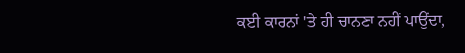ਕਈ ਕਾਰਨਾਂ 'ਤੇ ਹੀ ਚਾਨਣਾ ਨਹੀਂ ਪਾਉਂਦਾ,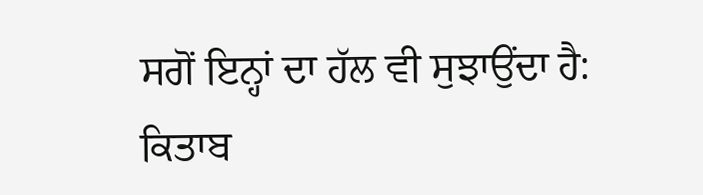ਸਗੋਂ ਇਨ੍ਹਾਂ ਦਾ ਹੱਲ ਵੀ ਸੁਝਾਉਂਦਾ ਹੈ:
ਕਿਤਾਬ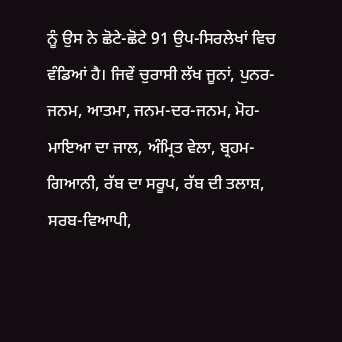ਨੂੰ ਉਸ ਨੇ ਛੋਟੇ-ਛੋਟੇ 91 ਉਪ-ਸਿਰਲੇਖਾਂ ਵਿਚ ਵੰਡਿਆਂ ਹੈ। ਜਿਵੇਂ ਚੁਰਾਸੀ ਲੱਖ ਜੂਨਾਂ, ਪੁਨਰ-ਜਨਮ, ਆਤਮਾ, ਜਨਮ-ਦਰ-ਜਨਮ, ਮੋਹ-ਮਾਇਆ ਦਾ ਜਾਲ, ਅੰਮ੍ਰਿਤ ਵੇਲਾ, ਬ੍ਰਹਮ-ਗਿਆਨੀ, ਰੱਬ ਦਾ ਸਰੂਪ, ਰੱਬ ਦੀ ਤਲਾਸ਼, ਸਰਬ-ਵਿਆਪੀ,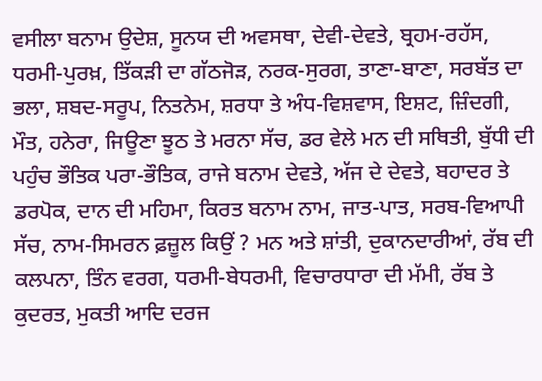ਵਸੀਲਾ ਬਨਾਮ ਉਦੇਸ਼, ਸੂਨਯ ਦੀ ਅਵਸਥਾ, ਦੇਵੀ-ਦੇਵਤੇ, ਬ੍ਰਹਮ-ਰਹੱਸ, ਧਰਮੀ-ਪੁਰਖ਼, ਤਿੱਕੜੀ ਦਾ ਗੱਠਜੋੜ, ਨਰਕ-ਸੁਰਗ, ਤਾਣਾ-ਬਾਣਾ, ਸਰਬੱਤ ਦਾ ਭਲਾ, ਸ਼ਬਦ-ਸਰੂਪ, ਨਿਤਨੇਮ, ਸ਼ਰਧਾ ਤੇ ਅੰਧ-ਵਿਸ਼ਵਾਸ, ਇਸ਼ਟ, ਜ਼ਿੰਦਗੀ, ਮੌਤ, ਹਨੇਰਾ, ਜਿਊਣਾ ਝੂਠ ਤੇ ਮਰਨਾ ਸੱਚ, ਡਰ ਵੇਲੇ ਮਨ ਦੀ ਸਥਿਤੀ, ਬੁੱਧੀ ਦੀ ਪਹੁੰਚ ਭੌਤਿਕ ਪਰਾ-ਭੌਤਿਕ, ਰਾਜੇ ਬਨਾਮ ਦੇਵਤੇ, ਅੱਜ ਦੇ ਦੇਵਤੇ, ਬਹਾਦਰ ਤੇ ਡਰਪੋਕ, ਦਾਨ ਦੀ ਮਹਿਮਾ, ਕਿਰਤ ਬਨਾਮ ਨਾਮ, ਜਾਤ-ਪਾਤ, ਸਰਬ-ਵਿਆਪੀ ਸੱਚ, ਨਾਮ-ਸਿਮਰਨ ਫ਼ਜ਼ੂਲ ਕਿਉਂ ? ਮਨ ਅਤੇ ਸ਼ਾਂਤੀ, ਦੁਕਾਨਦਾਰੀਆਂ, ਰੱਬ ਦੀ ਕਲਪਨਾ, ਤਿੰਨ ਵਰਗ, ਧਰਮੀ-ਬੇਧਰਮੀ, ਵਿਚਾਰਧਾਰਾ ਦੀ ਮੱਮੀ, ਰੱਬ ਤੇ ਕੁਦਰਤ, ਮੁਕਤੀ ਆਦਿ ਦਰਜ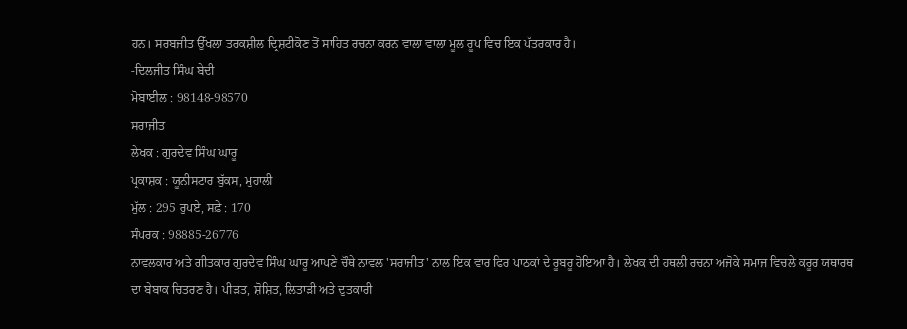ਹਨ। ਸਰਬਜੀਤ ਉੱਖਲਾ ਤਰਕਸ਼ੀਲ ਦ੍ਰਿਸ਼ਟੀਕੋਣ ਤੋਂ ਸਾਹਿਤ ਰਚਨਾ ਕਰਨ ਵਾਲਾ ਵਾਲਾ ਮੂਲ ਰੂਪ ਵਿਚ ਇਕ ਪੱਤਰਕਾਰ ਹੈ।
-ਦਿਲਜੀਤ ਸਿੰਘ ਬੇਦੀ
ਮੋਬਾਈਲ : 98148-98570
ਸਰਾਜੀਤ
ਲੇਖਕ : ਗੁਰਦੇਵ ਸਿੰਘ ਘਾਰੂ
ਪ੍ਰਕਾਸ਼ਕ : ਯੂਨੀਸਟਾਰ ਬੁੱਕਸ, ਮੁਹਾਲੀ
ਮੁੱਲ : 295 ਰੁਪਏ, ਸਫ਼ੇ : 170
ਸੰਪਰਕ : 98885-26776
ਨਾਵਲਕਾਰ ਅਤੇ ਗੀਤਕਾਰ ਗੁਰਦੇਵ ਸਿੰਘ ਘਾਰੂ ਆਪਣੇ ਚੌਥੇ ਨਾਵਲ 'ਸਰਾਜੀਤ' ਨਾਲ ਇਕ ਵਾਰ ਫਿਰ ਪਾਠਕਾਂ ਦੇ ਰੂਬਰੂ ਹੋਇਆ ਹੈ। ਲੇਖਕ ਦੀ ਹਥਲੀ ਰਚਨਾ ਅਜੋਕੇ ਸਮਾਜ ਵਿਚਲੇ ਕਰੂਰ ਯਥਾਰਥ ਦਾ ਬੇਬਾਕ ਚਿਤਰਣ ਹੈ। ਪੀੜਤ, ਸ਼ੋਸ਼ਿਤ, ਲਿਤਾੜੀ ਅਤੇ ਦੁਤਕਾਰੀ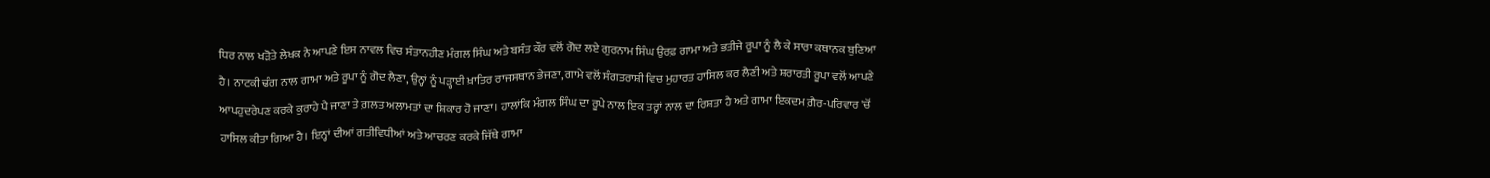ਧਿਰ ਨਾਲ ਖੜੋਤੇ ਲੇਖਕ ਨੇ ਆਪਣੇ ਇਸ ਨਾਵਲ ਵਿਚ ਸੰਤਾਨਹੀਣ ਮੰਗਲ ਸਿੰਘ ਅਤੇ ਬਸੰਤ ਕੌਰ ਵਲੋਂ ਗੋਦ ਲਏ ਗੁਰਨਾਮ ਸਿੰਘ ਉਰਫ਼ ਗਾਮਾ ਅਤੇ ਭਤੀਜੇ ਰੂਪਾ ਨੂੰ ਲੈ ਕੇ ਸਾਰਾ ਕਥਾਨਕ ਬੁਣਿਆ ਹੈ। ਨਾਟਕੀ ਢੰਗ ਨਾਲ ਗਾਮਾ ਅਤੇ ਰੂਪਾ ਨੂੰ ਗੋਦ ਲੈਣਾ, ਉਨ੍ਹਾਂ ਨੂੰ ਪੜ੍ਹਾਈ ਖ਼ਾਤਿਰ ਰਾਜਸਥਾਨ ਭੇਜਣਾ, ਗਾਮੇ ਵਲੋਂ ਸੰਗਤਰਾਸ਼ੀ ਵਿਚ ਮੁਹਾਰਤ ਹਾਸਿਲ ਕਰ ਲੈਣੀ ਅਤੇ ਸ਼ਰਾਰਤੀ ਰੂਪਾ ਵਲੋਂ ਆਪਣੇ ਆਪਹੁਦਰੇਪਣ ਕਰਕੇ ਕੁਰਾਹੇ ਪੈ ਜਾਣਾ ਤੇ ਗ਼ਲਤ ਅਲਾਮਤਾਂ ਦਾ ਸ਼ਿਕਾਰ ਹੋ ਜਾਣਾ। ਹਾਲਾਂਕਿ ਮੰਗਲ ਸਿੰਘ ਦਾ ਰੂਪੇ ਨਾਲ ਇਕ ਤਰ੍ਹਾਂ ਨਾਲ ਦਾ ਰਿਸ਼ਤਾ ਹੈ ਅਤੇ ਗਾਮਾ ਇਕਦਮ ਗ਼ੈਰ-ਪਰਿਵਾਰ 'ਚੋਂ ਹਾਸਿਲ ਕੀਤਾ ਗਿਆ ਹੈ। ਇਨ੍ਹਾਂ ਦੀਆਂ ਗਤੀਵਿਧੀਆਂ ਅਤੇ ਆਚਰਣ ਕਰਕੇ ਜਿੱਥੇ ਗਾਮਾ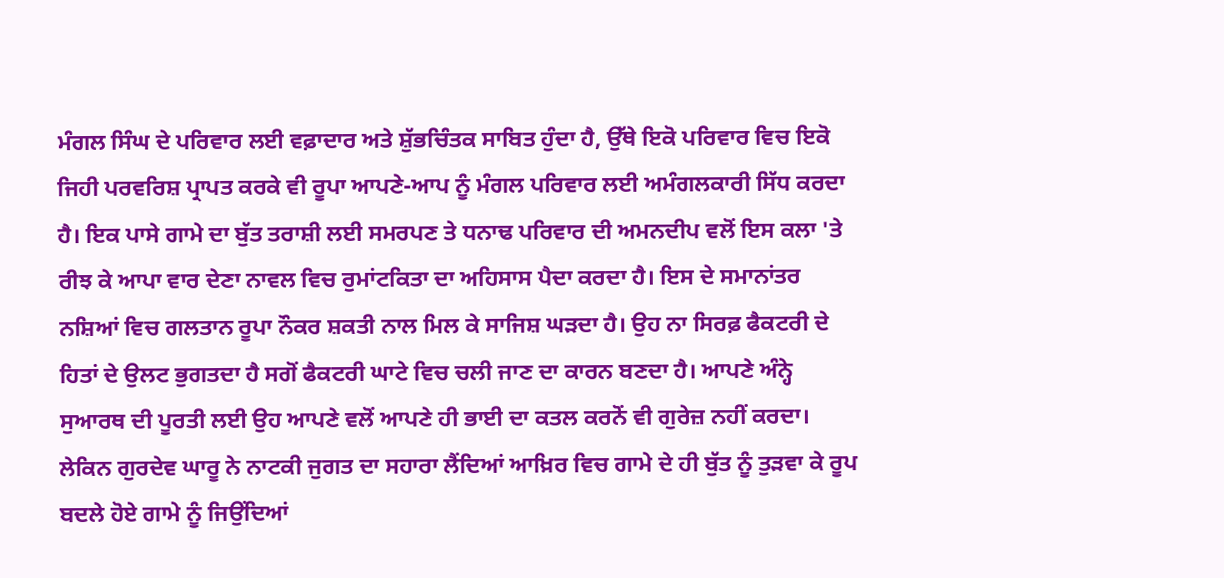ਮੰਗਲ ਸਿੰਘ ਦੇ ਪਰਿਵਾਰ ਲਈ ਵਫ਼ਾਦਾਰ ਅਤੇ ਸ਼ੁੱਭਚਿੰਤਕ ਸਾਬਿਤ ਹੁੰਦਾ ਹੈ, ਉੱਥੇ ਇਕੋ ਪਰਿਵਾਰ ਵਿਚ ਇਕੋ ਜਿਹੀ ਪਰਵਰਿਸ਼ ਪ੍ਰਾਪਤ ਕਰਕੇ ਵੀ ਰੂਪਾ ਆਪਣੇ-ਆਪ ਨੂੰ ਮੰਗਲ ਪਰਿਵਾਰ ਲਈ ਅਮੰਗਲਕਾਰੀ ਸਿੱਧ ਕਰਦਾ ਹੈ। ਇਕ ਪਾਸੇ ਗਾਮੇ ਦਾ ਬੁੱਤ ਤਰਾਸ਼ੀ ਲਈ ਸਮਰਪਣ ਤੇ ਧਨਾਢ ਪਰਿਵਾਰ ਦੀ ਅਮਨਦੀਪ ਵਲੋਂ ਇਸ ਕਲਾ 'ਤੇ ਰੀਝ ਕੇ ਆਪਾ ਵਾਰ ਦੇਣਾ ਨਾਵਲ ਵਿਚ ਰੁਮਾਂਟਕਿਤਾ ਦਾ ਅਹਿਸਾਸ ਪੈਦਾ ਕਰਦਾ ਹੈ। ਇਸ ਦੇ ਸਮਾਨਾਂਤਰ ਨਸ਼ਿਆਂ ਵਿਚ ਗਲਤਾਨ ਰੂਪਾ ਨੌਕਰ ਸ਼ਕਤੀ ਨਾਲ ਮਿਲ ਕੇ ਸਾਜਿਸ਼ ਘੜਦਾ ਹੈ। ਉਹ ਨਾ ਸਿਰਫ਼ ਫੈਕਟਰੀ ਦੇ ਹਿਤਾਂ ਦੇ ਉਲਟ ਭੁਗਤਦਾ ਹੈ ਸਗੋਂ ਫੈਕਟਰੀ ਘਾਟੇ ਵਿਚ ਚਲੀ ਜਾਣ ਦਾ ਕਾਰਨ ਬਣਦਾ ਹੈ। ਆਪਣੇ ਅੰਨ੍ਹੇ ਸੁਆਰਥ ਦੀ ਪੂਰਤੀ ਲਈ ਉਹ ਆਪਣੇ ਵਲੋਂ ਆਪਣੇ ਹੀ ਭਾਈ ਦਾ ਕਤਲ ਕਰਨੋਂ ਵੀ ਗੁਰੇਜ਼ ਨਹੀਂ ਕਰਦਾ। ਲੇਕਿਨ ਗੁਰਦੇਵ ਘਾਰੂ ਨੇ ਨਾਟਕੀ ਜੁਗਤ ਦਾ ਸਹਾਰਾ ਲੈਂਦਿਆਂ ਆਖ਼ਿਰ ਵਿਚ ਗਾਮੇ ਦੇ ਹੀ ਬੁੱਤ ਨੂੰ ਤੁੜਵਾ ਕੇ ਰੂਪ ਬਦਲੇ ਹੋਏ ਗਾਮੇ ਨੂੰ ਜਿਉਂਦਿਆਂ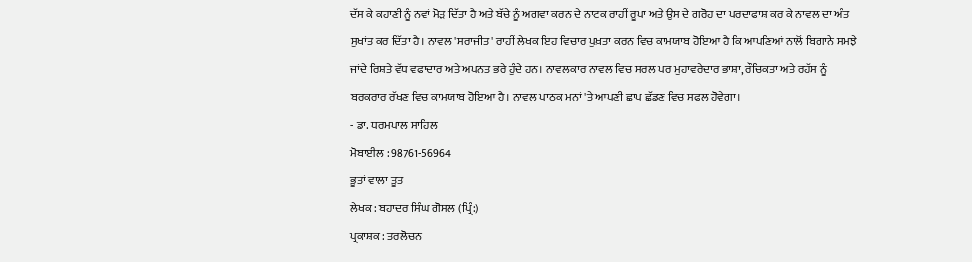ਦੱਸ ਕੇ ਕਹਾਣੀ ਨੂੰ ਨਵਾਂ ਮੋੜ ਦਿੱਤਾ ਹੈ ਅਤੇ ਬੱਚੇ ਨੂੰ ਅਗਵਾ ਕਰਨ ਦੇ ਨਾਟਕ ਰਾਹੀਂ ਰੂਪਾ ਅਤੇ ਉਸ ਦੇ ਗਰੋਹ ਦਾ ਪਰਦਾਫਾਸ਼ ਕਰ ਕੇ ਨਾਵਲ ਦਾ ਅੰਤ ਸੁਖਾਂਤ ਕਰ ਦਿੱਤਾ ਹੈ। ਨਾਵਲ 'ਸਰਾਜੀਤ' ਰਾਹੀਂ ਲੇਖਕ ਇਹ ਵਿਚਾਰ ਪੁਖ਼ਤਾ ਕਰਨ ਵਿਚ ਕਾਮਯਾਬ ਹੋਇਆ ਹੈ ਕਿ ਆਪਣਿਆਂ ਨਾਲੋਂ ਬਿਗਾਨੇ ਸਮਝੇ ਜਾਂਦੇ ਰਿਸ਼ਤੇ ਵੱਧ ਵਫਾਦਾਰ ਅਤੇ ਅਪਨਤ ਭਰੇ ਹੁੰਦੇ ਹਨ। ਨਾਵਲਕਾਰ ਨਾਵਲ ਵਿਚ ਸਰਲ ਪਰ ਮੁਹਾਵਰੇਦਾਰ ਭਾਸ਼ਾ, ਰੌਚਿਕਤਾ ਅਤੇ ਰਹੱਸ ਨੂੰ ਬਰਕਰਾਰ ਰੱਖਣ ਵਿਚ ਕਾਮਯਾਬ ਹੋਇਆ ਹੈ। ਨਾਵਲ ਪਾਠਕ ਮਨਾਂ 'ਤੇ ਆਪਣੀ ਛਾਪ ਛੱਡਣ ਵਿਚ ਸਫਲ ਹੋਵੇਗਾ।
- ਡਾ. ਧਰਮਪਾਲ ਸਾਹਿਲ
ਮੋਬਾਈਲ : 98761-56964
ਭੂਤਾਂ ਵਾਲਾ ਤੂਤ
ਲੇਖਕ : ਬਹਾਦਰ ਸਿੰਘ ਗੋਸਲ (ਪ੍ਰਿੰ:)
ਪ੍ਰਕਾਸ਼ਕ : ਤਰਲੋਚਨ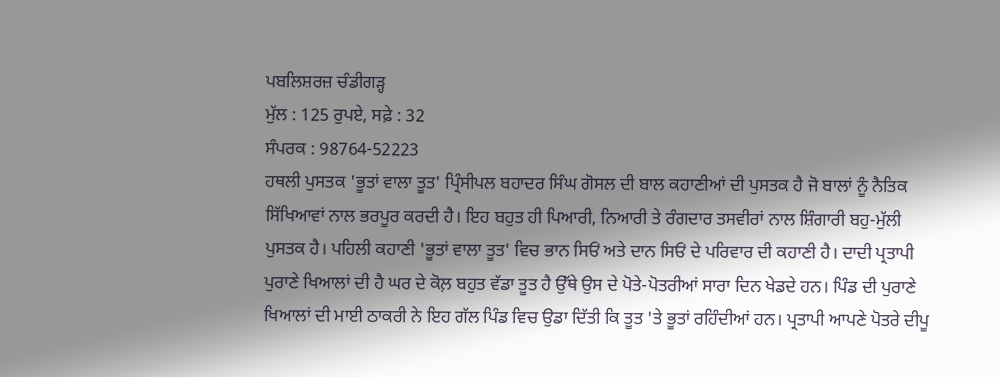ਪਬਲਿਸ਼ਰਜ਼ ਚੰਡੀਗੜ੍ਹ
ਮੁੱਲ : 125 ਰੁਪਏ, ਸਫ਼ੇ : 32
ਸੰਪਰਕ : 98764-52223
ਹਥਲੀ ਪੁਸਤਕ 'ਭੂਤਾਂ ਵਾਲਾ ਤੂਤ' ਪ੍ਰਿੰਸੀਪਲ ਬਹਾਦਰ ਸਿੰਘ ਗੋਸਲ ਦੀ ਬਾਲ ਕਹਾਣੀਆਂ ਦੀ ਪੁਸਤਕ ਹੈ ਜੋ ਬਾਲਾਂ ਨੂੰ ਨੈਤਿਕ ਸਿੱਖਿਆਵਾਂ ਨਾਲ ਭਰਪੂਰ ਕਰਦੀ ਹੈ। ਇਹ ਬਹੁਤ ਹੀ ਪਿਆਰੀ, ਨਿਆਰੀ ਤੇ ਰੰਗਦਾਰ ਤਸਵੀਰਾਂ ਨਾਲ ਸ਼ਿੰਗਾਰੀ ਬਹੁ-ਮੁੱਲੀ ਪੁਸਤਕ ਹੈ। ਪਹਿਲੀ ਕਹਾਣੀ 'ਭੂਤਾਂ ਵਾਲਾ ਤੂਤ' ਵਿਚ ਭਾਨ ਸਿਓਂ ਅਤੇ ਦਾਨ ਸਿਓਂ ਦੇ ਪਰਿਵਾਰ ਦੀ ਕਹਾਣੀ ਹੈ। ਦਾਦੀ ਪ੍ਰਤਾਪੀ ਪੁਰਾਣੇ ਖਿਆਲਾਂ ਦੀ ਹੈ ਘਰ ਦੇ ਕੋਲ਼ ਬਹੁਤ ਵੱਡਾ ਤੂਤ ਹੈ ਉੱਥੇ ਉਸ ਦੇ ਪੋਤੇ-ਪੋਤਰੀਆਂ ਸਾਰਾ ਦਿਨ ਖੇਡਦੇ ਹਨ। ਪਿੰਡ ਦੀ ਪੁਰਾਣੇ ਖਿਆਲਾਂ ਦੀ ਮਾਈ ਠਾਕਰੀ ਨੇ ਇਹ ਗੱਲ ਪਿੰਡ ਵਿਚ ਉਡਾ ਦਿੱਤੀ ਕਿ ਤੂਤ 'ਤੇ ਭੂਤਾਂ ਰਹਿੰਦੀਆਂ ਹਨ। ਪ੍ਰਤਾਪੀ ਆਪਣੇ ਪੋਤਰੇ ਦੀਪੂ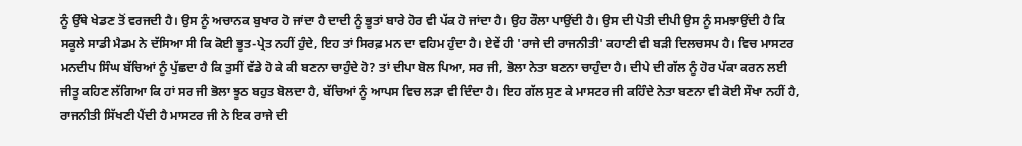ਨੂੰ ਉੱਥੇ ਖੇਡਣ ਤੋਂ ਵਰਜਦੀ ਹੈ। ਉਸ ਨੂੰ ਅਚਾਨਕ ਬੁਖਾਰ ਹੋ ਜਾਂਦਾ ਹੈ ਦਾਦੀ ਨੂੰ ਭੂਤਾਂ ਬਾਰੇ ਹੋਰ ਵੀ ਪੱਕ ਹੋ ਜਾਂਦਾ ਹੈ। ਉਹ ਰੌਲਾ ਪਾਉਂਦੀ ਹੈ। ਉਸ ਦੀ ਪੋਤੀ ਦੀਪੀ ਉਸ ਨੂੰ ਸਮਝਾਉਂਦੀ ਹੈ ਕਿ ਸਕੂਲੇ ਸਾਡੀ ਮੈਡਮ ਨੇ ਦੱਸਿਆ ਸੀ ਕਿ ਕੋਈ ਭੂਤ-ਪ੍ਰੇਤ ਨਹੀਂ ਹੁੰਦੇ, ਇਹ ਤਾਂ ਸਿਰਫ਼ ਮਨ ਦਾ ਵਹਿਮ ਹੁੰਦਾ ਹੈ। ਏਵੇਂ ਹੀ 'ਰਾਜੇ ਦੀ ਰਾਜਨੀਤੀ' ਕਹਾਣੀ ਵੀ ਬੜੀ ਦਿਲਚਸਪ ਹੈ। ਵਿਚ ਮਾਸਟਰ ਮਨਦੀਪ ਸਿੰਘ ਬੱਚਿਆਂ ਨੂੰ ਪੁੱਛਦਾ ਹੈ ਕਿ ਤੁਸੀਂ ਵੱਡੇ ਹੋ ਕੇ ਕੀ ਬਣਨਾ ਚਾਹੁੰਦੇ ਹੋ? ਤਾਂ ਦੀਪਾ ਬੋਲ ਪਿਆ, ਸਰ ਜੀ, ਭੋਲਾ ਨੇਤਾ ਬਣਨਾ ਚਾਹੁੰਦਾ ਹੈ। ਦੀਪੇ ਦੀ ਗੱਲ ਨੂੰ ਹੋਰ ਪੱਕਾ ਕਰਨ ਲਈ ਜੀਤੂ ਕਹਿਣ ਲੱਗਿਆ ਕਿ ਹਾਂ ਸਰ ਜੀ ਭੋਲਾ ਝੂਠ ਬਹੁਤ ਬੋਲਦਾ ਹੈ, ਬੱਚਿਆਂ ਨੂੰ ਆਪਸ ਵਿਚ ਲੜਾ ਵੀ ਦਿੰਦਾ ਹੈ। ਇਹ ਗੱਲ ਸੁਣ ਕੇ ਮਾਸਟਰ ਜੀ ਕਹਿੰਦੇ ਨੇਤਾ ਬਣਨਾ ਵੀ ਕੋਈ ਸੌਖਾ ਨਹੀਂ ਹੈ, ਰਾਜਨੀਤੀ ਸਿੱਖਣੀ ਪੈਂਦੀ ਹੈ ਮਾਸਟਰ ਜੀ ਨੇ ਇਕ ਰਾਜੇ ਦੀ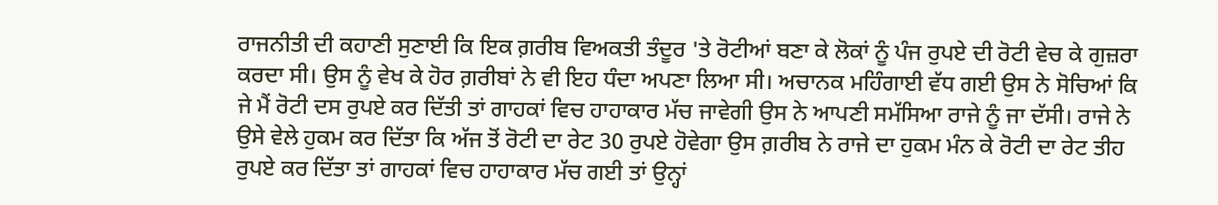ਰਾਜਨੀਤੀ ਦੀ ਕਹਾਣੀ ਸੁਣਾਈ ਕਿ ਇਕ ਗ਼ਰੀਬ ਵਿਅਕਤੀ ਤੰਦੂਰ 'ਤੇ ਰੋਟੀਆਂ ਬਣਾ ਕੇ ਲੋਕਾਂ ਨੂੰ ਪੰਜ ਰੁਪਏ ਦੀ ਰੋਟੀ ਵੇਚ ਕੇ ਗੁਜ਼ਰਾ ਕਰਦਾ ਸੀ। ਉਸ ਨੂੰ ਵੇਖ ਕੇ ਹੋਰ ਗ਼ਰੀਬਾਂ ਨੇ ਵੀ ਇਹ ਧੰਦਾ ਅਪਣਾ ਲਿਆ ਸੀ। ਅਚਾਨਕ ਮਹਿੰਗਾਈ ਵੱਧ ਗਈ ਉਸ ਨੇ ਸੋਚਿਆਂ ਕਿ ਜੇ ਮੈਂ ਰੋਟੀ ਦਸ ਰੁਪਏ ਕਰ ਦਿੱਤੀ ਤਾਂ ਗਾਹਕਾਂ ਵਿਚ ਹਾਹਾਕਾਰ ਮੱਚ ਜਾਵੇਗੀ ਉਸ ਨੇ ਆਪਣੀ ਸਮੱਸਿਆ ਰਾਜੇ ਨੂੰ ਜਾ ਦੱਸੀ। ਰਾਜੇ ਨੇ ਉਸੇ ਵੇਲੇ ਹੁਕਮ ਕਰ ਦਿੱਤਾ ਕਿ ਅੱਜ ਤੋਂ ਰੋਟੀ ਦਾ ਰੇਟ 30 ਰੁਪਏ ਹੋਵੇਗਾ ਉਸ ਗ਼ਰੀਬ ਨੇ ਰਾਜੇ ਦਾ ਹੁਕਮ ਮੰਨ ਕੇ ਰੋਟੀ ਦਾ ਰੇਟ ਤੀਹ ਰੁਪਏ ਕਰ ਦਿੱਤਾ ਤਾਂ ਗਾਹਕਾਂ ਵਿਚ ਹਾਹਾਕਾਰ ਮੱਚ ਗਈ ਤਾਂ ਉਨ੍ਹਾਂ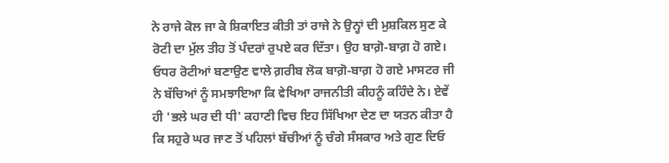ਨੇ ਰਾਜੇ ਕੋਲ ਜਾ ਕੇ ਸ਼ਿਕਾਇਤ ਕੀਤੀ ਤਾਂ ਰਾਜੇ ਨੇ ਉਨ੍ਹਾਂ ਦੀ ਮੁਸ਼ਕਿਲ ਸੁਣ ਕੇ ਰੋਟੀ ਦਾ ਮੁੱਲ ਤੀਹ ਤੋਂ ਪੰਦਰਾਂ ਰੁਪਏ ਕਰ ਦਿੱਤਾ। ਉਹ ਬਾਗ਼ੋ-ਬਾਗ਼ ਹੋ ਗਏ। ਓਧਰ ਰੋਟੀਆਂ ਬਣਾਉਣ ਵਾਲੇ ਗ਼ਰੀਬ ਲੋਕ ਬਾਗ਼ੋ-ਬਾਗ਼ ਹੋ ਗਏ ਮਾਸਟਰ ਜੀ ਨੇ ਬੱਚਿਆਂ ਨੂੰ ਸਮਝਾਇਆ ਕਿ ਵੇਖਿਆ ਰਾਜਨੀਤੀ ਕੀਹਨੂੰ ਕਹਿੰਦੇ ਨੇ। ਏਵੇਂ ਹੀ 'ਭਲੇ ਘਰ ਦੀ ਧੀ' ਕਹਾਣੀ ਵਿਚ ਇਹ ਸਿੱਖਿਆ ਦੇਣ ਦਾ ਯਤਨ ਕੀਤਾ ਹੈ ਕਿ ਸਹੁਰੇ ਘਰ ਜਾਣ ਤੋਂ ਪਹਿਲਾਂ ਬੱਚੀਆਂ ਨੂੰ ਚੰਗੇ ਸੰਸਕਾਰ ਅਤੇ ਗੁਣ ਦਿਓ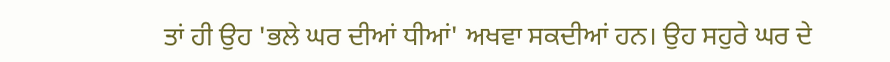ਤਾਂ ਹੀ ਉਹ 'ਭਲੇ ਘਰ ਦੀਆਂ ਧੀਆਂ' ਅਖਵਾ ਸਕਦੀਆਂ ਹਨ। ਉਹ ਸਹੁਰੇ ਘਰ ਦੇ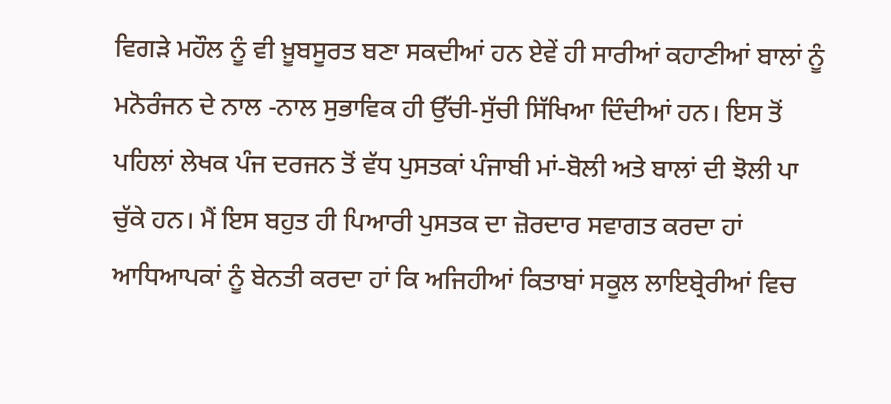ਵਿਗੜੇ ਮਹੌਲ ਨੂੰ ਵੀ ਖ਼ੂਬਸੂਰਤ ਬਣਾ ਸਕਦੀਆਂ ਹਨ ਏਵੇਂ ਹੀ ਸਾਰੀਆਂ ਕਹਾਣੀਆਂ ਬਾਲਾਂ ਨੂੰ ਮਨੋਰੰਜਨ ਦੇ ਨਾਲ -ਨਾਲ ਸੁਭਾਵਿਕ ਹੀ ਉੱਚੀ-ਸੁੱਚੀ ਸਿੱਖਿਆ ਦਿੰਦੀਆਂ ਹਨ। ਇਸ ਤੋਂ ਪਹਿਲਾਂ ਲੇਖਕ ਪੰਜ ਦਰਜਨ ਤੋਂ ਵੱਧ ਪੁਸਤਕਾਂ ਪੰਜਾਬੀ ਮਾਂ-ਬੋਲੀ ਅਤੇ ਬਾਲਾਂ ਦੀ ਝੋਲੀ ਪਾ ਚੁੱਕੇ ਹਨ। ਮੈਂ ਇਸ ਬਹੁਤ ਹੀ ਪਿਆਰੀ ਪੁਸਤਕ ਦਾ ਜ਼ੋਰਦਾਰ ਸਵਾਗਤ ਕਰਦਾ ਹਾਂ ਆਧਿਆਪਕਾਂ ਨੂੰ ਬੇਨਤੀ ਕਰਦਾ ਹਾਂ ਕਿ ਅਜਿਹੀਆਂ ਕਿਤਾਬਾਂ ਸਕੂਲ ਲਾਇਬ੍ਰੇਰੀਆਂ ਵਿਚ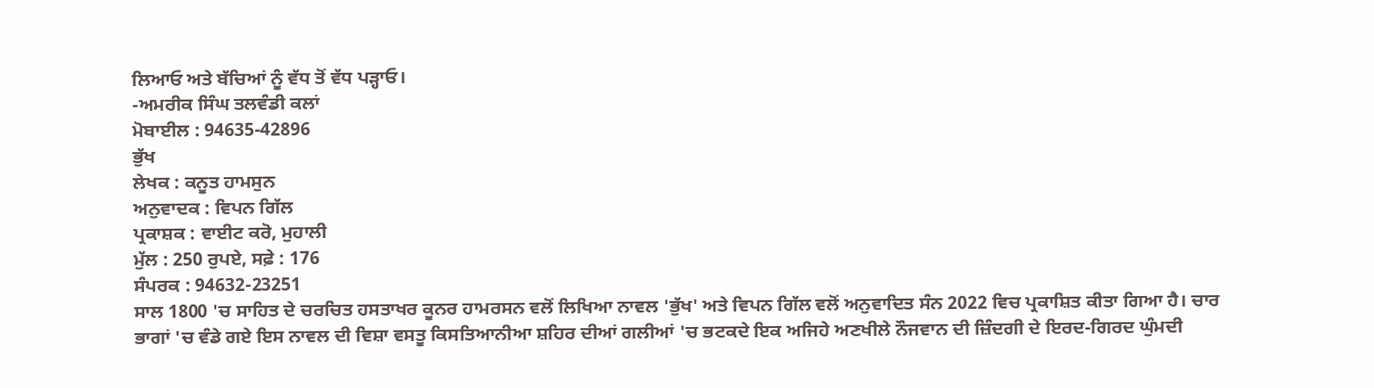ਲਿਆਓ ਅਤੇ ਬੱਚਿਆਂ ਨੂੰ ਵੱਧ ਤੋਂ ਵੱਧ ਪੜ੍ਹਾਓ।
-ਅਮਰੀਕ ਸਿੰਘ ਤਲਵੰਡੀ ਕਲਾਂ
ਮੋਬਾਈਲ : 94635-42896
ਭੁੱਖ
ਲੇਖਕ : ਕਨੂਤ ਹਾਮਸੁਨ
ਅਨੁਵਾਦਕ : ਵਿਪਨ ਗਿੱਲ
ਪ੍ਰਕਾਸ਼ਕ : ਵਾਈਟ ਕਰੋ, ਮੁਹਾਲੀ
ਮੁੱਲ : 250 ਰੁਪਏ, ਸਫ਼ੇ : 176
ਸੰਪਰਕ : 94632-23251
ਸਾਲ 1800 'ਚ ਸਾਹਿਤ ਦੇ ਚਰਚਿਤ ਹਸਤਾਖਰ ਕੂਨਰ ਹਾਮਰਸਨ ਵਲੋਂ ਲਿਖਿਆ ਨਾਵਲ 'ਭੁੱਖ' ਅਤੇ ਵਿਪਨ ਗਿੱਲ ਵਲੋਂ ਅਨੁਵਾਦਿਤ ਸੰਨ 2022 ਵਿਚ ਪ੍ਰਕਾਸ਼ਿਤ ਕੀਤਾ ਗਿਆ ਹੈ। ਚਾਰ ਭਾਗਾਂ 'ਚ ਵੰਡੇ ਗਏ ਇਸ ਨਾਵਲ ਦੀ ਵਿਸ਼ਾ ਵਸਤੂ ਕਿਸਤਿਆਨੀਆ ਸ਼ਹਿਰ ਦੀਆਂ ਗਲੀਆਂ 'ਚ ਭਟਕਦੇ ਇਕ ਅਜਿਹੇ ਅਣਖੀਲੇ ਨੌਜਵਾਨ ਦੀ ਜ਼ਿੰਦਗੀ ਦੇ ਇਰਦ-ਗਿਰਦ ਘੁੰਮਦੀ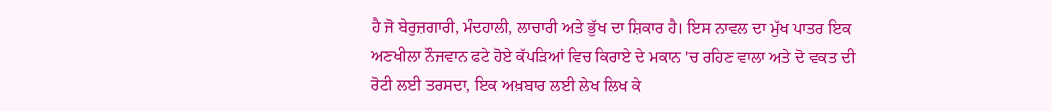ਹੈ ਜੋ ਬੇਰੁਜ਼ਗਾਰੀ, ਮੰਦਹਾਲੀ, ਲਾਚਾਰੀ ਅਤੇ ਭੁੱਖ ਦਾ ਸ਼ਿਕਾਰ ਹੈ। ਇਸ ਨਾਵਲ ਦਾ ਮੁੱਖ ਪਾਤਰ ਇਕ ਅਣਖੀਲਾ ਨੌਜਵਾਨ ਫਟੇ ਹੋਏ ਕੱਪੜਿਆਂ ਵਿਚ ਕਿਰਾਏ ਦੇ ਮਕਾਨ 'ਚ ਰਹਿਣ ਵਾਲਾ ਅਤੇ ਦੋ ਵਕਤ ਦੀ ਰੋਟੀ ਲਈ ਤਰਸਦਾ, ਇਕ ਅਖ਼ਬਾਰ ਲਈ ਲੇਖ ਲਿਖ ਕੇ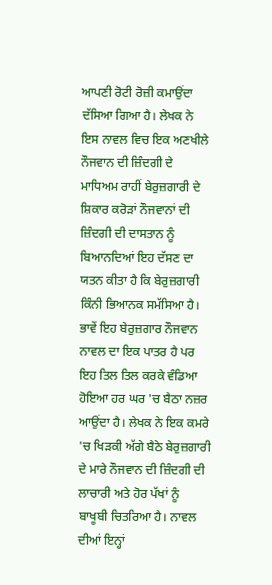ਆਪਣੀ ਰੋਟੀ ਰੋਜ਼ੀ ਕਮਾਉਂਦਾ ਦੱਸਿਆ ਗਿਆ ਹੈ। ਲੇਖਕ ਨੇ ਇਸ ਨਾਵਲ ਵਿਚ ਇਕ ਅਣਖੀਲੇ ਨੌਜਵਾਨ ਦੀ ਜ਼ਿੰਦਗੀ ਦੇ ਮਾਧਿਅਮ ਰਾਹੀਂ ਬੇਰੁਜ਼ਗਾਰੀ ਦੇ ਸ਼ਿਕਾਰ ਕਰੋੜਾਂ ਨੌਜਵਾਨਾਂ ਦੀ ਜ਼ਿੰਦਗੀ ਦੀ ਦਾਸਤਾਨ ਨੂੰ ਬਿਆਨਦਿਆਂ ਇਹ ਦੱਸਣ ਦਾ ਯਤਨ ਕੀਤਾ ਹੈ ਕਿ ਬੇਰੁਜ਼ਗਾਰੀ ਕਿੰਨੀ ਭਿਆਨਕ ਸਮੱਸਿਆ ਹੈ। ਭਾਵੇਂ ਇਹ ਬੇਰੁਜ਼ਗਾਰ ਨੌਜਵਾਨ ਨਾਵਲ ਦਾ ਇਕ ਪਾਤਰ ਹੈ ਪਰ ਇਹ ਤਿਲ ਤਿਲ ਕਰਕੇ ਵੰਡਿਆ ਹੋਇਆ ਹਰ ਘਰ 'ਚ ਬੈਠਾ ਨਜ਼ਰ ਆਉਂਦਾ ਹੈ। ਲੇਖਕ ਨੇ ਇਕ ਕਮਰੇ 'ਚ ਖਿੜਕੀ ਅੱਗੇ ਬੈਠੇ ਬੇਰੁਜ਼ਗਾਰੀ ਦੇ ਮਾਰੇ ਨੌਜਵਾਨ ਦੀ ਜ਼ਿੰਦਗੀ ਦੀ ਲਾਚਾਰੀ ਅਤੇ ਹੋਰ ਪੱਖਾਂ ਨੂੰ ਬਾਖੂਬੀ ਚਿਤਰਿਆ ਹੈ। ਨਾਵਲ ਦੀਆਂ ਇਨ੍ਹਾਂ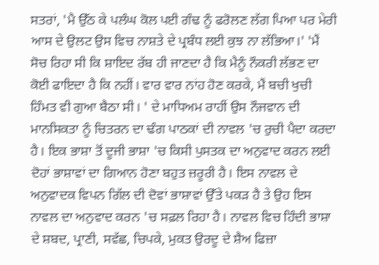ਸਤਰਾਂ, 'ਮੈ ਉੱਠ ਕੇ ਪਲੰਘ ਕੋਲ ਪਈ ਗੰਢ ਨੂੰ ਫਰੋਲਣ ਲੱਗ ਪਿਆ ਪਰ ਮੇਰੀ ਆਸ ਦੇ ਉਲਟ ਉਸ ਵਿਚ ਨਾਸ਼ਤੇ ਦੇ ਪ੍ਰਬੰਧ ਲਈ ਕੁਝ ਨਾ ਲੱਭਿਆ।' 'ਮੈਂ ਸੋਚ ਰਿਹਾ ਸੀ ਕਿ ਸ਼ਾਇਦ ਰੱਬ ਹੀ ਜਾਣਦਾ ਹੈ ਕਿ ਮੈਨੂੰ ਨੌਕਰੀ ਲੱਭਣ ਦਾ ਕੋਈ ਫਾਇਦਾ ਹੈ ਕਿ ਨਹੀਂ। ਵਾਰ ਵਾਰ ਨਾਂਹ ਹੋਣ ਕਰਕੇ, ਮੈਂ ਬਚੀ ਖੁਚੀ ਹਿੰਮਤ ਵੀ ਗੁਆ ਬੈਠਾ ਸੀ। ' ਦੇ ਮਾਧਿਅਮ ਰਾਹੀਂ ਉਸ ਨੌਜਵਾਨ ਦੀ ਮਾਨਸਿਕਤਾ ਨੂੰ ਚਿਤਰਨ ਦਾ ਢੰਗ ਪਾਠਕਾਂ ਦੀ ਨਾਵਲ 'ਚ ਰੁਚੀ ਪੈਦਾ ਕਰਦਾ ਹੈ। ਇਕ ਭਾਸ਼ਾ ਤੋਂ ਦੂਜੀ ਭਾਸ਼ਾ 'ਚ ਕਿਸੀ ਪੁਸਤਕ ਦਾ ਅਨੁਵਾਦ ਕਰਨ ਲਈ ਦੋਹਾਂ ਭਾਸ਼ਾਵਾਂ ਦਾ ਗਿਆਨ ਹੋਣਾ ਬਹੁਤ ਜ਼ਰੂਰੀ ਹੈ। ਇਸ ਨਾਵਲ ਦੇ ਅਨੁਵਾਦਕ ਵਿਪਨ ਗਿੱਲ ਦੀ ਦੋਵਾਂ ਭਾਸ਼ਾਵਾਂ ਉੱਤੇ ਪਕੜ ਹੈ ਤੇ ਉਹ ਇਸ ਨਾਵਲ ਦਾ ਅਨੁਵਾਦ ਕਰਨ 'ਚ ਸਫ਼ਲ ਰਿਹਾ ਹੈ। ਨਾਵਲ ਵਿਚ ਹਿੰਦੀ ਭਾਸ਼ਾ ਦੇ ਸ਼ਬਦ, ਪ੍ਰਾਣੀ, ਸਵੱਛ, ਚਿਪਕੇ, ਮੁਕਤ ਉਰਦੂ ਦੇ ਸ਼ੈਅ ਫਿਜ਼ਾ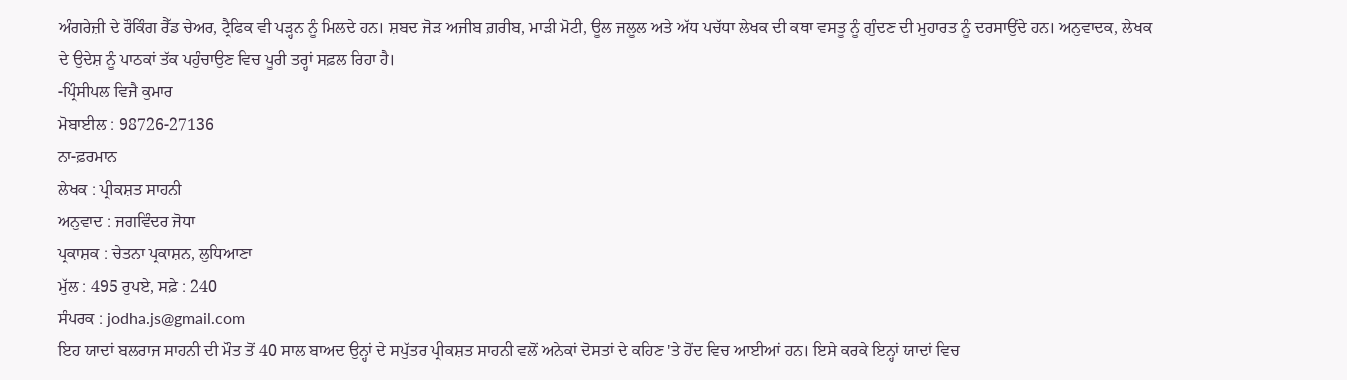ਅੰਗਰੇਜ਼ੀ ਦੇ ਰੌਕਿੰਗ ਰੈੱਡ ਚੇਅਰ, ਟ੍ਰੈਫਿਕ ਵੀ ਪੜ੍ਹਨ ਨੂੰ ਮਿਲਦੇ ਹਨ। ਸ਼ਬਦ ਜੋੜ ਅਜੀਬ ਗ਼ਰੀਬ, ਮਾੜੀ ਮੋਟੀ, ਊਲ ਜਲੂਲ ਅਤੇ ਅੱਧ ਪਚੱਧਾ ਲੇਖਕ ਦੀ ਕਥਾ ਵਸਤੂ ਨੂੰ ਗੁੰਦਣ ਦੀ ਮੁਹਾਰਤ ਨੂੰ ਦਰਸਾਉਂਦੇ ਹਨ। ਅਨੁਵਾਦਕ, ਲੇਖਕ ਦੇ ਉਦੇਸ਼ ਨੂੰ ਪਾਠਕਾਂ ਤੱਕ ਪਹੁੰਚਾਉਣ ਵਿਚ ਪੂਰੀ ਤਰ੍ਹਾਂ ਸਫ਼ਲ ਰਿਹਾ ਹੈ।
-ਪ੍ਰਿੰਸੀਪਲ ਵਿਜੈ ਕੁਮਾਰ
ਮੋਬਾਈਲ : 98726-27136
ਨਾ-ਫ਼ਰਮਾਨ
ਲੇਖਕ : ਪ੍ਰੀਕਸ਼ਤ ਸਾਹਨੀ
ਅਨੁਵਾਦ : ਜਗਵਿੰਦਰ ਜੋਧਾ
ਪ੍ਰਕਾਸ਼ਕ : ਚੇਤਨਾ ਪ੍ਰਕਾਸ਼ਨ, ਲੁਧਿਆਣਾ
ਮੁੱਲ : 495 ਰੁਪਏ, ਸਫ਼ੇ : 240
ਸੰਪਰਕ : jodha.js@gmail.com
ਇਹ ਯਾਦਾਂ ਬਲਰਾਜ ਸਾਹਨੀ ਦੀ ਮੌਤ ਤੋਂ 40 ਸਾਲ ਬਾਅਦ ਉਨ੍ਹਾਂ ਦੇ ਸਪੁੱਤਰ ਪ੍ਰੀਕਸ਼ਤ ਸਾਹਨੀ ਵਲੋਂ ਅਨੇਕਾਂ ਦੋਸਤਾਂ ਦੇ ਕਹਿਣ 'ਤੇ ਹੋਂਦ ਵਿਚ ਆਈਆਂ ਹਨ। ਇਸੇ ਕਰਕੇ ਇਨ੍ਹਾਂ ਯਾਦਾਂ ਵਿਚ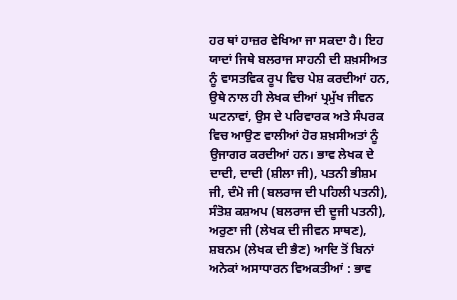ਹਰ ਥਾਂ ਹਾਜ਼ਰ ਵੇਖਿਆ ਜਾ ਸਕਦਾ ਹੈ। ਇਹ ਯਾਦਾਂ ਜਿਥੇ ਬਲਰਾਜ ਸਾਹਨੀ ਦੀ ਸ਼ਖ਼ਸੀਅਤ ਨੂੰ ਵਾਸਤਵਿਕ ਰੂਪ ਵਿਚ ਪੇਸ਼ ਕਰਦੀਆਂ ਹਨ, ਉਥੇ ਨਾਲ ਹੀ ਲੇਖਕ ਦੀਆਂ ਪ੍ਰਮੁੱਖ ਜੀਵਨ ਘਟਨਾਵਾਂ, ਉਸ ਦੇ ਪਰਿਵਾਰਕ ਅਤੇ ਸੰਪਰਕ ਵਿਚ ਆਉਣ ਵਾਲੀਆਂ ਹੋਰ ਸ਼ਖ਼ਸੀਅਤਾਂ ਨੂੰ ਉਜਾਗਰ ਕਰਦੀਆਂ ਹਨ। ਭਾਵ ਲੇਖਕ ਦੇ ਦਾਦੀ, ਦਾਦੀ (ਸ਼ੀਲਾ ਜੀ), ਪਤਨੀ ਭੀਸ਼ਮ ਜੀ, ਦੰਮੋ ਜੀ (ਬਲਰਾਜ ਦੀ ਪਹਿਲੀ ਪਤਨੀ), ਸੰਤੋਸ਼ ਕਸ਼ਅਪ (ਬਲਰਾਜ ਦੀ ਦੂਜੀ ਪਤਨੀ), ਅਰੁਣਾ ਜੀ (ਲੇਖਕ ਦੀ ਜੀਵਨ ਸਾਥਣ), ਸ਼ਬਨਮ (ਲੇਖਕ ਦੀ ਭੈਣ) ਆਦਿ ਤੋਂ ਬਿਨਾਂ ਅਨੇਕਾਂ ਅਸਾਧਾਰਨ ਵਿਅਕਤੀਆਂ : ਭਾਵ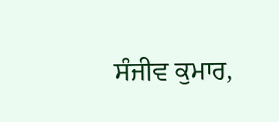ਸੰਜੀਵ ਕੁਮਾਰ,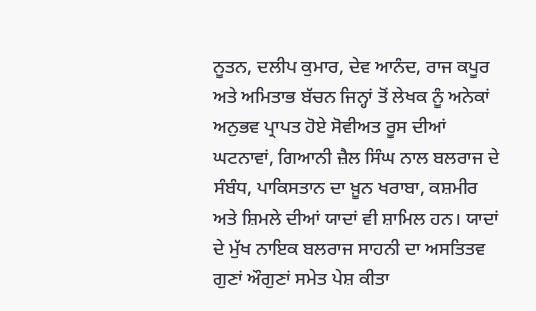ਨੂਤਨ, ਦਲੀਪ ਕੁਮਾਰ, ਦੇਵ ਆਨੰਦ, ਰਾਜ ਕਪੂਰ ਅਤੇ ਅਮਿਤਾਭ ਬੱਚਨ ਜਿਨ੍ਹਾਂ ਤੋਂ ਲੇਖਕ ਨੂੰ ਅਨੇਕਾਂ ਅਨੁਭਵ ਪ੍ਰਾਪਤ ਹੋਏ ਸੋਵੀਅਤ ਰੂਸ ਦੀਆਂ ਘਟਨਾਵਾਂ, ਗਿਆਨੀ ਜ਼ੈਲ ਸਿੰਘ ਨਾਲ ਬਲਰਾਜ ਦੇ ਸੰਬੰਧ, ਪਾਕਿਸਤਾਨ ਦਾ ਖ਼ੂਨ ਖਰਾਬਾ, ਕਸ਼ਮੀਰ ਅਤੇ ਸ਼ਿਮਲੇ ਦੀਆਂ ਯਾਦਾਂ ਵੀ ਸ਼ਾਮਿਲ ਹਨ। ਯਾਦਾਂ ਦੇ ਮੁੱਖ ਨਾਇਕ ਬਲਰਾਜ ਸਾਹਨੀ ਦਾ ਅਸਤਿਤਵ ਗੁਣਾਂ ਔਗੁਣਾਂ ਸਮੇਤ ਪੇਸ਼ ਕੀਤਾ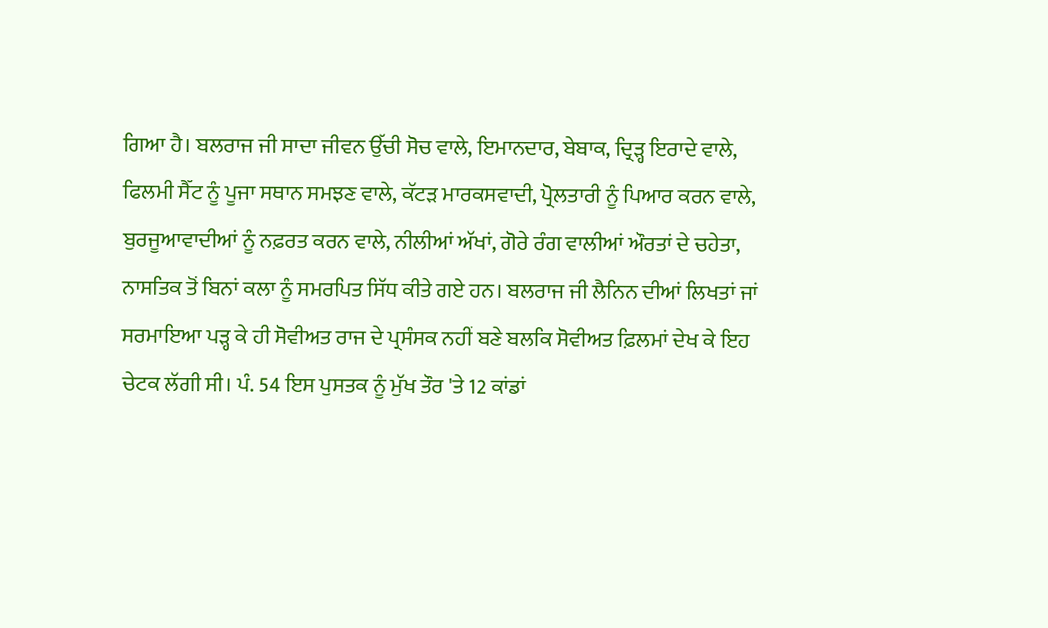ਗਿਆ ਹੈ। ਬਲਰਾਜ ਜੀ ਸਾਦਾ ਜੀਵਨ ਉੱਚੀ ਸੋਚ ਵਾਲੇ, ਇਮਾਨਦਾਰ, ਬੇਬਾਕ, ਦ੍ਰਿੜ੍ਹ ਇਰਾਦੇ ਵਾਲੇ, ਫਿਲਮੀ ਸੈੱਟ ਨੂੰ ਪੂਜਾ ਸਥਾਨ ਸਮਝਣ ਵਾਲੇ, ਕੱਟੜ ਮਾਰਕਸਵਾਦੀ, ਪ੍ਰੋਲਤਾਰੀ ਨੂੰ ਪਿਆਰ ਕਰਨ ਵਾਲੇ, ਬੁਰਜੂਆਵਾਦੀਆਂ ਨੂੰ ਨਫ਼ਰਤ ਕਰਨ ਵਾਲੇ, ਨੀਲੀਆਂ ਅੱਖਾਂ, ਗੋਰੇ ਰੰਗ ਵਾਲੀਆਂ ਔਰਤਾਂ ਦੇ ਚਹੇਤਾ, ਨਾਸਤਿਕ ਤੋਂ ਬਿਨਾਂ ਕਲਾ ਨੂੰ ਸਮਰਪਿਤ ਸਿੱਧ ਕੀਤੇ ਗਏ ਹਨ। ਬਲਰਾਜ ਜੀ ਲੈਨਿਨ ਦੀਆਂ ਲਿਖਤਾਂ ਜਾਂ ਸਰਮਾਇਆ ਪੜ੍ਹ ਕੇ ਹੀ ਸੋਵੀਅਤ ਰਾਜ ਦੇ ਪ੍ਰਸੰਸਕ ਨਹੀਂ ਬਣੇ ਬਲਕਿ ਸੋਵੀਅਤ ਫ਼ਿਲਮਾਂ ਦੇਖ ਕੇ ਇਹ ਚੇਟਕ ਲੱਗੀ ਸੀ। ਪੰ. 54 ਇਸ ਪੁਸਤਕ ਨੂੰ ਮੁੱਖ ਤੌਰ 'ਤੇ 12 ਕਾਂਡਾਂ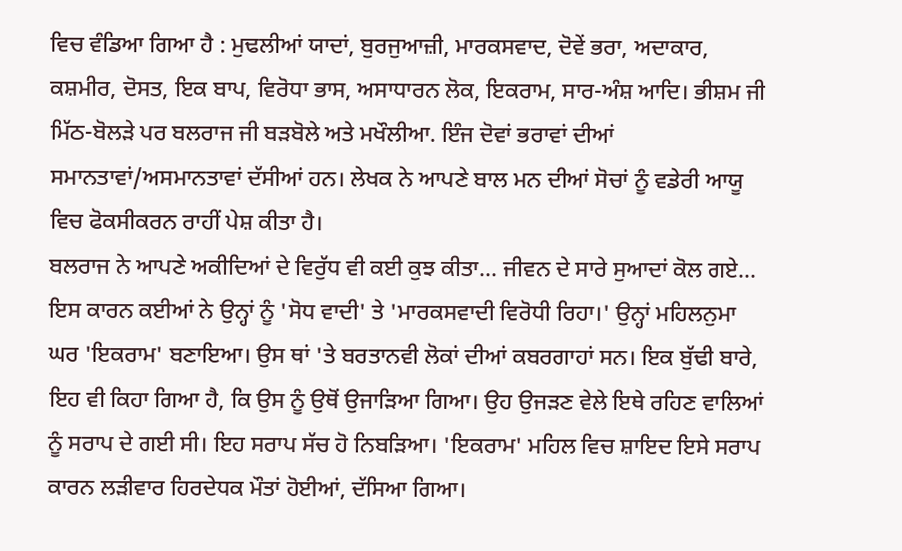ਵਿਚ ਵੰਡਿਆ ਗਿਆ ਹੈ : ਮੁਢਲੀਆਂ ਯਾਦਾਂ, ਬੁਰਜੁਆਜ਼ੀ, ਮਾਰਕਸਵਾਦ, ਦੋਵੇਂ ਭਰਾ, ਅਦਾਕਾਰ, ਕਸ਼ਮੀਰ, ਦੋਸਤ, ਇਕ ਬਾਪ, ਵਿਰੋਧਾ ਭਾਸ, ਅਸਾਧਾਰਨ ਲੋਕ, ਇਕਰਾਮ, ਸਾਰ-ਅੰਸ਼ ਆਦਿ। ਭੀਸ਼ਮ ਜੀ ਮਿੱਠ-ਬੋਲੜੇ ਪਰ ਬਲਰਾਜ ਜੀ ਬੜਬੋਲੇ ਅਤੇ ਮਖੌਲੀਆ. ਇੰਜ ਦੋਵਾਂ ਭਰਾਵਾਂ ਦੀਆਂ ਸਮਾਨਤਾਵਾਂ/ਅਸਮਾਨਤਾਵਾਂ ਦੱਸੀਆਂ ਹਨ। ਲੇਖਕ ਨੇ ਆਪਣੇ ਬਾਲ ਮਨ ਦੀਆਂ ਸੋਚਾਂ ਨੂੰ ਵਡੇਰੀ ਆਯੂ ਵਿਚ ਫੋਕਸੀਕਰਨ ਰਾਹੀਂ ਪੇਸ਼ ਕੀਤਾ ਹੈ।
ਬਲਰਾਜ ਨੇ ਆਪਣੇ ਅਕੀਦਿਆਂ ਦੇ ਵਿਰੁੱਧ ਵੀ ਕਈ ਕੁਝ ਕੀਤਾ... ਜੀਵਨ ਦੇ ਸਾਰੇ ਸੁਆਦਾਂ ਕੋਲ ਗਏ... ਇਸ ਕਾਰਨ ਕਈਆਂ ਨੇ ਉਨ੍ਹਾਂ ਨੂੰ 'ਸੋਧ ਵਾਦੀ' ਤੇ 'ਮਾਰਕਸਵਾਦੀ ਵਿਰੋਧੀ ਰਿਹਾ।' ਉਨ੍ਹਾਂ ਮਹਿਲਨੁਮਾ ਘਰ 'ਇਕਰਾਮ' ਬਣਾਇਆ। ਉਸ ਥਾਂ 'ਤੇ ਬਰਤਾਨਵੀ ਲੋਕਾਂ ਦੀਆਂ ਕਬਰਗਾਹਾਂ ਸਨ। ਇਕ ਬੁੱਢੀ ਬਾਰੇ, ਇਹ ਵੀ ਕਿਹਾ ਗਿਆ ਹੈ, ਕਿ ਉਸ ਨੂੰ ਉਥੋਂ ਉਜਾੜਿਆ ਗਿਆ। ਉਹ ਉਜੜਣ ਵੇਲੇ ਇਥੇ ਰਹਿਣ ਵਾਲਿਆਂ ਨੂੰ ਸਰਾਪ ਦੇ ਗਈ ਸੀ। ਇਹ ਸਰਾਪ ਸੱਚ ਹੋ ਨਿਬੜਿਆ। 'ਇਕਰਾਮ' ਮਹਿਲ ਵਿਚ ਸ਼ਾਇਦ ਇਸੇ ਸਰਾਪ ਕਾਰਨ ਲੜੀਵਾਰ ਹਿਰਦੇਧਕ ਮੌਤਾਂ ਹੋਈਆਂ, ਦੱਸਿਆ ਗਿਆ।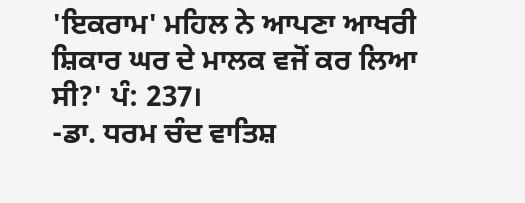'ਇਕਰਾਮ' ਮਹਿਲ ਨੇ ਆਪਣਾ ਆਖਰੀ ਸ਼ਿਕਾਰ ਘਰ ਦੇ ਮਾਲਕ ਵਜੋਂ ਕਰ ਲਿਆ ਸੀ?' ਪੰ: 237।
-ਡਾ. ਧਰਮ ਚੰਦ ਵਾਤਿਸ਼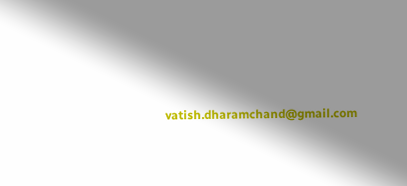vatish.dharamchand@gmail.com